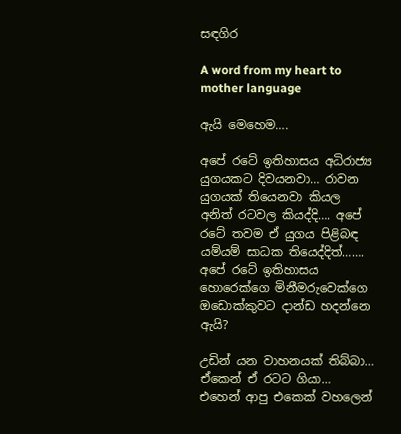සඳගිර

A word from my heart to mother language

ඇයි මෙහෙම….

අපේ රටේ ඉතිහාසය අධිරාජ්‍ය යුගයකට දිවයනවා… රාවන යුගයක් තියෙනවා කියල අනිත් රටවල කියද්දි…. අපේ රටේ තවම ඒ යුගය පිළිබඳ යම්යම් සාධක තියෙද්දිත්……. අපේ රටේ ඉතිහාසය හොරෙක්ගෙ මිනීමරුවෙක්ගෙ ඔඩොක්කුවට දාන්ඩ හදන්නෙ ඇයි?

උඩින් යන වාහනයක් තිබ්බා… ඒකෙන් ඒ රටට ගියා… එහෙන් ආපු එකෙක් වහලෙන්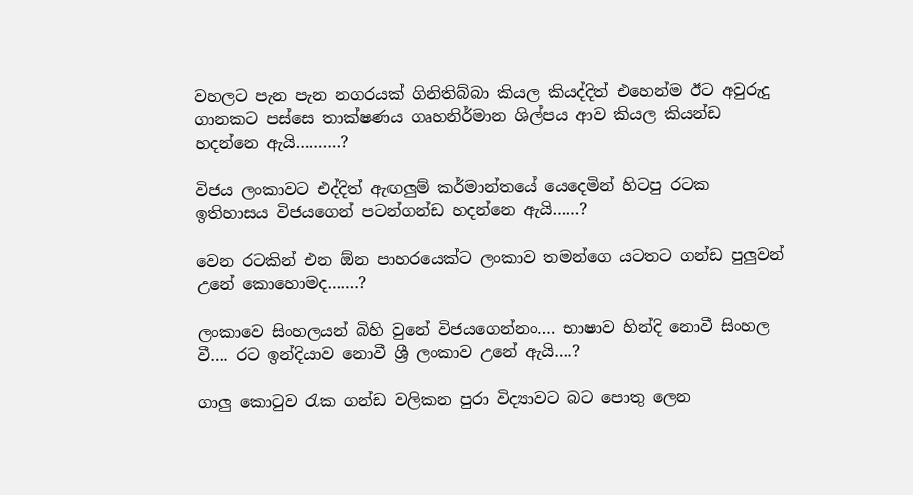වහලට පැන පැන නගරයක් ගිනිතිබ්බා කියල කියද්දිත් එහෙන්ම ඊට අවුරුදු ගානකට පස්සෙ තාක්ෂණය ගෘහනිර්මාන ශිල්පය ආව කියල කියන්ඩ හදන්නෙ ඇයි……….?

විජය ලංකාවට එද්දිත් ඇඟලුම් කර්මාන්තයේ යෙදෙමින් හිටපු රටක ඉතිහාසය විජයගෙන් පටන්ගන්ඩ හදන්නෙ ඇයි……?

වෙන රටකින් එන ඕන පාහරයෙක්ට ලංකාව තමන්ගෙ යටතට ගන්ඩ පුලුවන් උනේ කොහොමද…….?

ලංකාවෙ සිංහලයන් බිහි වුනේ විජයගෙන්නං…. භාෂාව හින්දි නොවී සිංහල වී…. රට ඉන්දියාව නොවී ශ්‍රී ලංකාව උනේ ඇයි….?

ගාලු කොටුව රැක ගන්ඩ වලිකන පුරා විද්‍යාවට බට පොතු ලෙන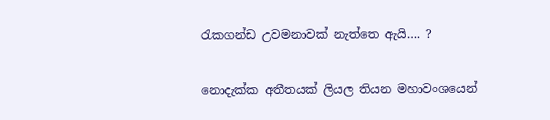රැකගන්ඩ උවමනාවක් නැත්තෙ ඇයි…. ?

නොදැක්ක අතීතයක් ලියල තියන මහාවංශයෙන්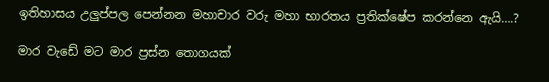ඉතිහාසය උලුප්පල පෙන්නන මහාචාර වරු මහා භාරතය ප්‍රතික්ෂේප කරන්නෙ ඇයි….?

මාර වැඩේ මට මාර ප්‍රස්න‍ තොගයක්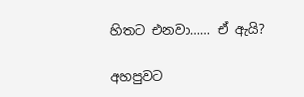හිතට එනවා…… ඒ ඇයි?

අහපුවට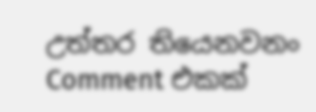උත්තර තියෙනවනං Comment එකක්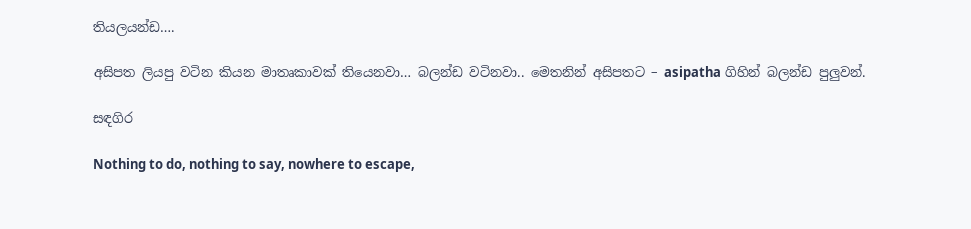තියලයන්ඩ….

අසිපත ලියපු වටින කියන මාතෘකාවක් තියෙනවා… බලන්ඩ වටිනවා.. මෙතනින් අසිපතට – asipatha ගිහින් බලන්ඩ පුලුවන්.

සඳගිර

Nothing to do, nothing to say, nowhere to escape,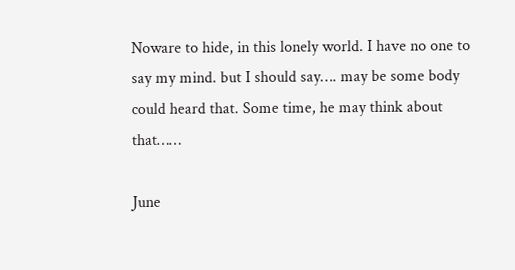Noware to hide, in this lonely world. I have no one to say my mind. but I should say…. may be some body could heard that. Some time, he may think about that……

June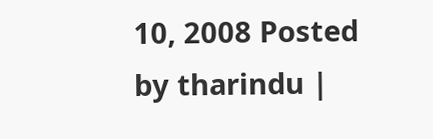10, 2008 Posted by tharindu |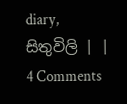diary, සිතුවිලි | | 4 Comments